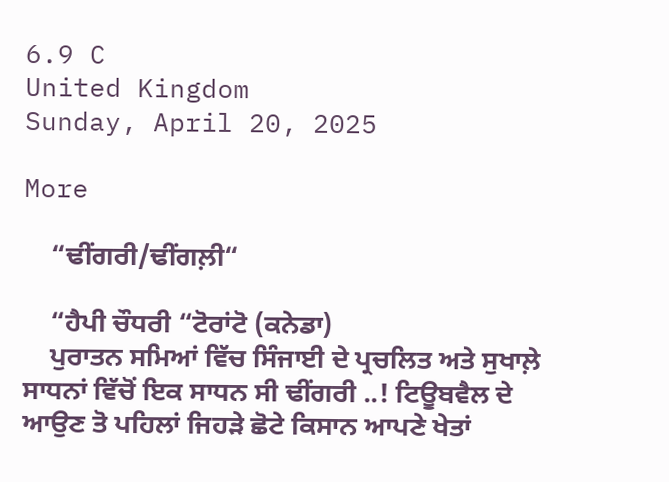6.9 C
United Kingdom
Sunday, April 20, 2025

More

    “ਢੀਂਗਰੀ/ਢੀਂਗਲ਼ੀ“

    “ਹੈਪੀ ਚੌਧਰੀ “ਟੋਰਾਂਟੋ (ਕਨੇਡਾ)
    ਪੁਰਾਤਨ ਸਮਿਆਂ ਵਿੱਚ ਸਿੰਜਾਈ ਦੇ ਪ੍ਰਚਲਿਤ ਅਤੇ ਸੁਖਾਲ਼ੇ ਸਾਧਨਾਂ ਵਿੱਚੋਂ ਇਕ ਸਾਧਨ ਸੀ ਢੀਂਗਰੀ ..! ਟਿਊਬਵੈਲ ਦੇ ਆਉਣ ਤੋ ਪਹਿਲਾਂ ਜਿਹੜੇ ਛੋਟੇ ਕਿਸਾਨ ਆਪਣੇ ਖੇਤਾਂ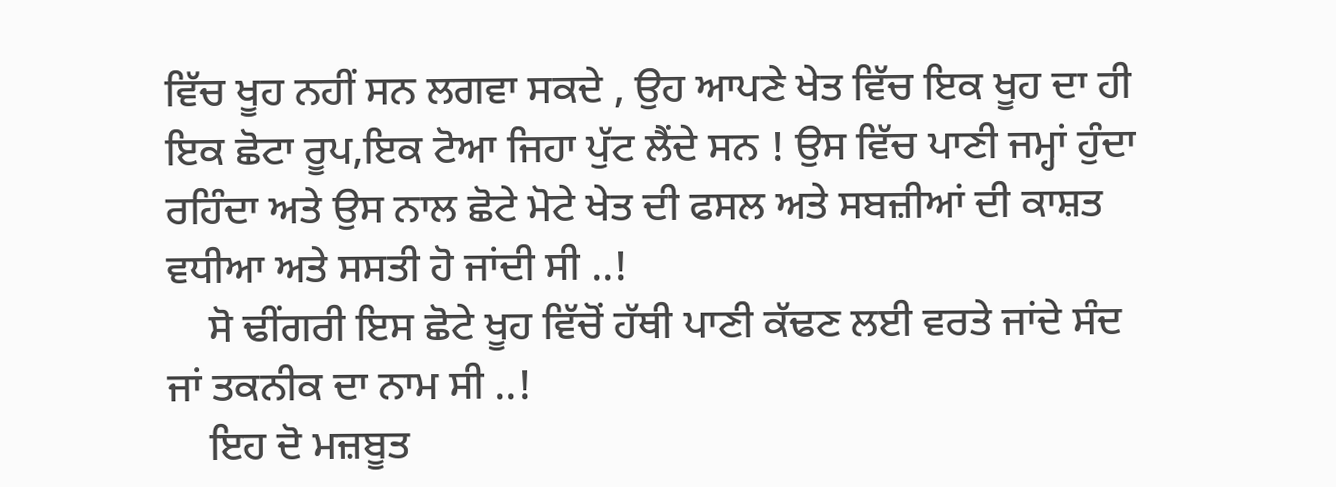ਵਿੱਚ ਖੂਹ ਨਹੀਂ ਸਨ ਲਗਵਾ ਸਕਦੇ , ਉਹ ਆਪਣੇ ਖੇਤ ਵਿੱਚ ਇਕ ਖੂਹ ਦਾ ਹੀ ਇਕ ਛੋਟਾ ਰੂਪ,ਇਕ ਟੋਆ ਜਿਹਾ ਪੁੱਟ ਲੈਂਦੇ ਸਨ ! ਉਸ ਵਿੱਚ ਪਾਣੀ ਜਮ੍ਹਾਂ ਹੁੰਦਾ ਰਹਿੰਦਾ ਅਤੇ ਉਸ ਨਾਲ ਛੋਟੇ ਮੋਟੇ ਖੇਤ ਦੀ ਫਸਲ ਅਤੇ ਸਬਜ਼ੀਆਂ ਦੀ ਕਾਸ਼ਤ ਵਧੀਆ ਅਤੇ ਸਸਤੀ ਹੋ ਜਾਂਦੀ ਸੀ ..!
    ਸੋ ਢੀਂਗਰੀ ਇਸ ਛੋਟੇ ਖੂਹ ਵਿੱਚੋਂ ਹੱਥੀ ਪਾਣੀ ਕੱਢਣ ਲਈ ਵਰਤੇ ਜਾਂਦੇ ਸੰਦ ਜਾਂ ਤਕਨੀਕ ਦਾ ਨਾਮ ਸੀ ..!
    ਇਹ ਦੋ ਮਜ਼ਬੂਤ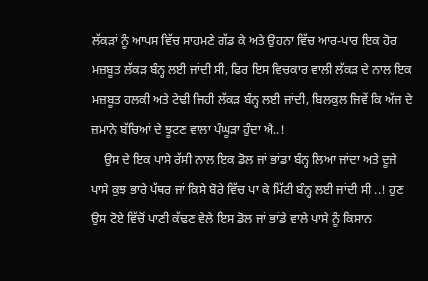ਲੱਕੜਾਂ ਨੂੰ ਆਪਸ ਵਿੱਚ ਸਾਹਮਣੇ ਗੱਡ ਕੇ ਅਤੇ ਉਹਨਾ ਵਿੱਚ ਆਰ-ਪਾਰ ਇਕ ਹੋਰ ਮਜ਼ਬੂਤ ਲੱਕੜ ਬੰਨ੍ਹ ਲਈ ਜਾਂਦੀ ਸੀ, ਫਿਰ ਇਸ ਵਿਚਕਾਰ ਵਾਲੀ ਲੱਕੜ ਦੇ ਨਾਲ ਇਕ ਮਜ਼ਬੂਤ ਹਲਕੀ ਅਤੇ ਟੇਢੀ ਜਿਹੀ ਲੱਕੜ ਬੰਨ੍ਹ ਲਈ ਜਾਂਦੀ, ਬਿਲਕੁਲ ਜਿਵੇਂ ਕਿ ਅੱਜ ਦੇ ਜ਼ਮਾਨੇ ਬੱਚਿਆਂ ਦੇ ਝੂਟਣ ਵਾਲਾ ਪੰਘੂੜਾ ਹੁੰਦਾ ਐ..!
    ਉਸ ਦੇ ਇਕ ਪਾਸੇ ਰੱਸੀ ਨਾਲ ਇਕ ਡੋਲ ਜਾਂ ਭਾਂਡਾ ਬੰਨ੍ਹ ਲਿਆ ਜਾਂਦਾ ਅਤੇ ਦੂਜੇ ਪਾਸੇ ਕੁਝ ਭਾਰੇ ਪੱਥਰ ਜਾਂ ਕਿਸੇ ਬੋਰੇ ਵਿੱਚ ਪਾ ਕੇ ਮਿੱਟੀ ਬੰਨ੍ਹ ਲਈ ਜਾਂਦੀ ਸੀ ..! ਹੁਣ ਉਸ ਟੋਏ ਵਿੱਚੋਂ ਪਾਣੀ ਕੱਢਣ ਵੇਲੇ ਇਸ ਡੋਲ ਜਾਂ ਭਾਂਡੇ ਵਾਲੇ ਪਾਸੇ ਨੂੰ ਕਿਸਾਨ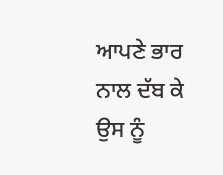ਆਪਣੇ ਭਾਰ ਨਾਲ ਦੱਬ ਕੇ ਉਸ ਨੂੰ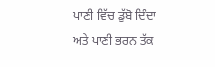ਪਾਣੀ ਵਿੱਚ ਡੁੱਬੋ ਦਿੰਦਾ ਅਤੇ ਪਾਣੀ ਭਰਨ ਤੱਕ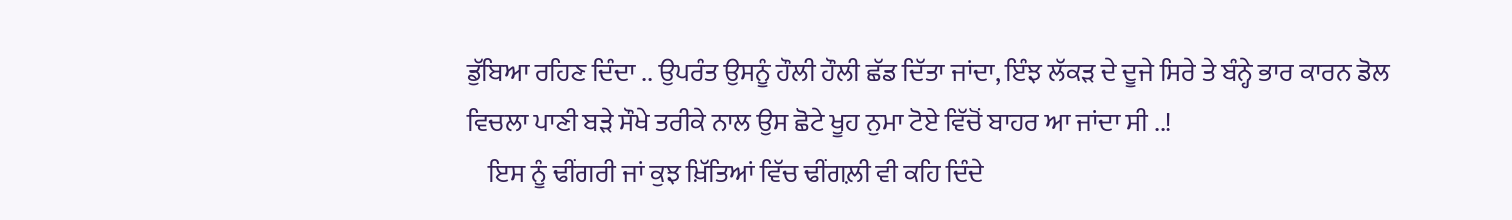ਡੁੱਬਿਆ ਰਹਿਣ ਦਿੰਦਾ .. ਉਪਰੰਤ ਉਸਨੂੰ ਹੌਲੀ ਹੌਲੀ ਛੱਡ ਦਿੱਤਾ ਜਾਂਦਾ, ਇੰਝ ਲੱਕੜ ਦੇ ਦੂਜੇ ਸਿਰੇ ਤੇ ਬੰਨ੍ਹੇ ਭਾਰ ਕਾਰਨ ਡੋਲ ਵਿਚਲਾ ਪਾਣੀ ਬੜੇ ਸੌਖੇ ਤਰੀਕੇ ਨਾਲ ਉਸ ਛੋਟੇ ਖੂਹ ਨੁਮਾ ਟੋਏ ਵਿੱਚੋਂ ਬਾਹਰ ਆ ਜਾਂਦਾ ਸੀ ..!
    ਇਸ ਨੂੰ ਢੀਂਗਰੀ ਜਾਂ ਕੁਝ ਖ਼ਿੱਤਿਆਂ ਵਿੱਚ ਢੀਂਗਲ਼ੀ ਵੀ ਕਹਿ ਦਿੰਦੇ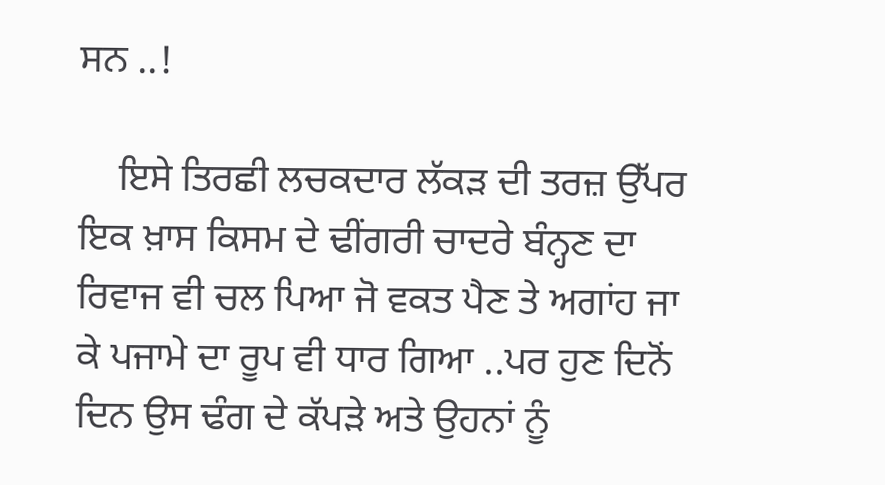ਸਨ ..!

    ਇਸੇ ਤਿਰਛੀ ਲਚਕਦਾਰ ਲੱਕੜ ਦੀ ਤਰਜ਼ ਉੱਪਰ ਇਕ ਖ਼ਾਸ ਕਿਸਮ ਦੇ ਢੀਂਗਰੀ ਚਾਦਰੇ ਬੰਨ੍ਹਣ ਦਾ ਰਿਵਾਜ ਵੀ ਚਲ ਪਿਆ ਜੋ ਵਕਤ ਪੈਣ ਤੇ ਅਗਾਂਹ ਜਾ ਕੇ ਪਜਾਮੇ ਦਾ ਰੂਪ ਵੀ ਧਾਰ ਗਿਆ ..ਪਰ ਹੁਣ ਦਿਨੋਂ ਦਿਨ ਉਸ ਢੰਗ ਦੇ ਕੱਪੜੇ ਅਤੇ ਉਹਨਾਂ ਨੂੰ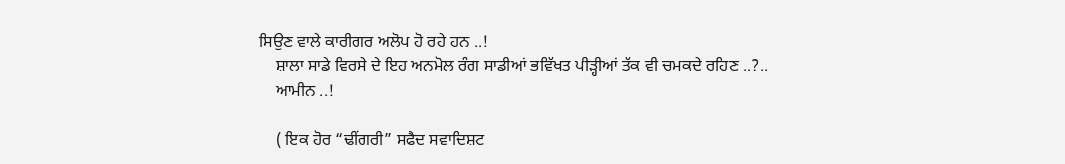ਸਿਉਣ ਵਾਲੇ ਕਾਰੀਗਰ ਅਲੋਪ ਹੋ ਰਹੇ ਹਨ ..!
    ਸ਼ਾਲਾ ਸਾਡੇ ਵਿਰਸੇ ਦੇ ਇਹ ਅਨਮੋਲ ਰੰਗ ਸਾਡੀਆਂ ਭਵਿੱਖਤ ਪੀੜ੍ਹੀਆਂ ਤੱਕ ਵੀ ਚਮਕਦੇ ਰਹਿਣ ..?..
    ਆਮੀਨ ..!

    ( ਇਕ ਹੋਰ “ਢੀਂਗਰੀ” ਸਫੈਦ ਸਵਾਦਿਸ਼ਟ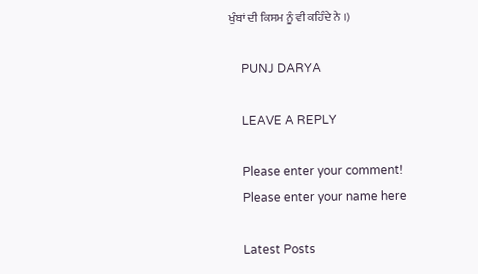ਖੁੰਬਾਂ ਦੀ ਕਿਸਮ ਨੂੰ ਵੀ ਕਹਿੰਦੇ ਨੇ ।)

    PUNJ DARYA

    LEAVE A REPLY

    Please enter your comment!
    Please enter your name here

    Latest Posts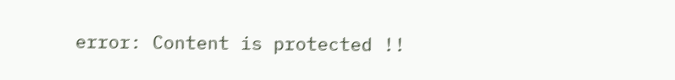error: Content is protected !!